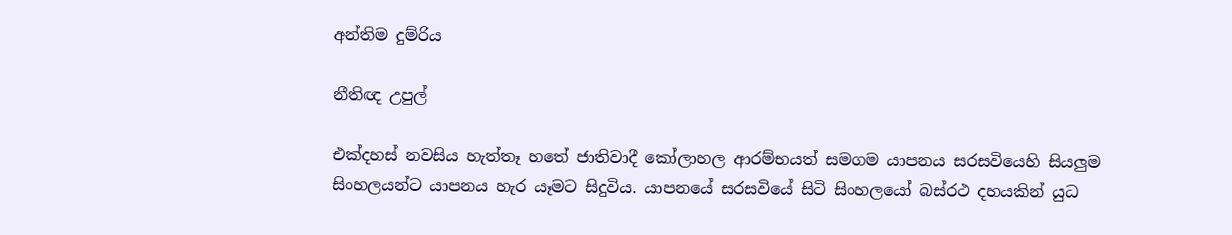අන්තිම දුම්රිය

නීතිඥ උපුල්

එක්දහස් නවසිය හැත්තෑ හතේ ජාතිවාදී කෝලාහල ආරම්භයත් සමගම යාපනය සරසවියෙහි සියලුම සිංහලයන්ට යාපනය හැර යෑමට සිදුවිය. යාපනයේ සරසවියේ සිටි සිංහලයෝ බස්රථ දහයකින් යුධ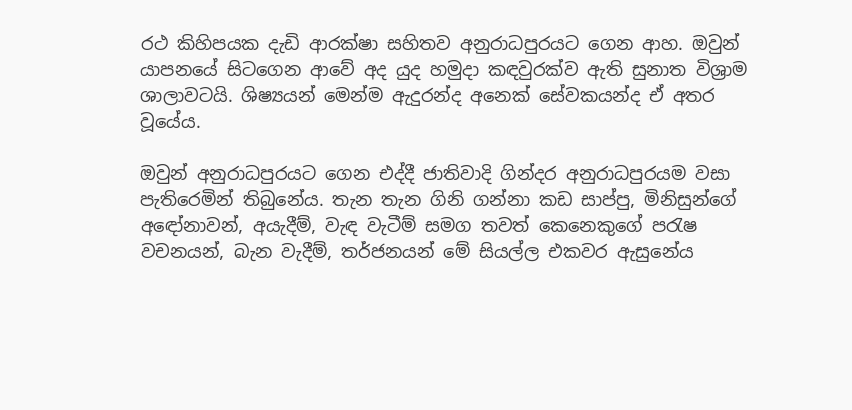රථ කිහිපයක දැඩි ආරක්ෂා සහිතව අනුරාධපුරයට ගෙන ආහ. ඔවුන් යාපනයේ සිටගෙන ආවේ අද යුද හමුදා කඳවුරක්ව ඇති සුනාත විශ්‍රාම ශාලාවටයි. ශිෂ්‍යයන් මෙන්ම ඇදුරන්ද අනෙක් සේවකයන්ද ඒ අතර වූයේය.

ඔවුන් අනුරාධපුරයට ගෙන එද්දී ජාතිවාදි ගින්දර අනුරාධපුරයම වසා පැතිරෙමින් තිබුනේය. තැන තැන ගිනි ගන්නා කඩ සාප්පු, මිනිසුන්ගේ අඳෝනාවන්, අයැදීම්, වැඳ වැටීම් සමග තවත් කෙනෙකුගේ පරැෂ වචනයන්, බැන වැදීම්, තර්ජනයන් මේ සියල්ල එකවර ඇසුනේය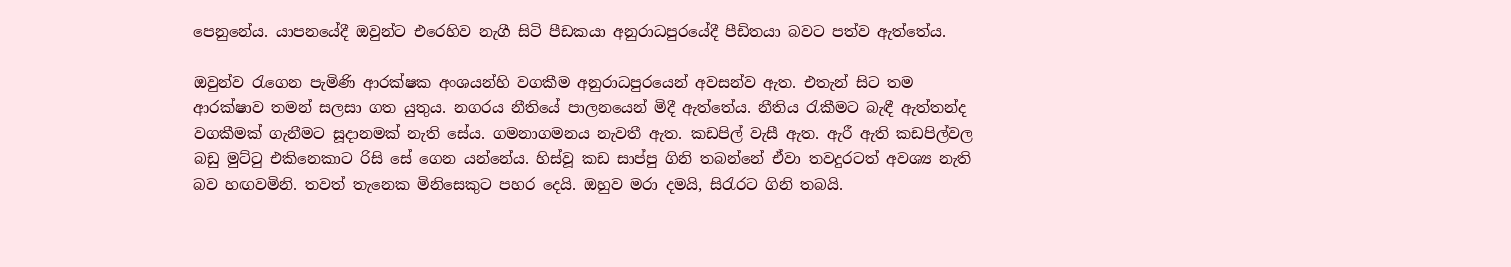පෙනුනේය. යාපනයේදී ඔවුන්ට එරෙහිව නැගී සිටි පීඩකයා අනුරාධපුරයේදී පීඩිතයා බවට පත්ව ඇත්තේය.

ඔවුන්ව රැගෙන පැමිණි ආරක්ෂක අංශයන්හි වගකීම අනුරාධපුරයෙන් අවසන්ව ඇත. එතැන් සිට තම ආරක්ෂාව තමන් සලසා ගත යුතුය. නගරය නීතියේ පාලනයෙන් මිදී ඇත්තේය. නීතිය රැකීමට බැඳී ඇත්තන්ද වගකීමක් ගැනීමට සූදානමක් නැති සේය. ගමනාගමනය නැවතී ඇත. කඩපිල් වැසී ඇත. ඇරී ඇති කඩපිල්වල බඩු මුට්ටු එකිනෙකාට රිසි සේ ගෙන යන්නේය. හිස්වූ කඩ සාප්පු ගිනි තබන්නේ ඒවා තවදුරටත් අවශ්‍ය නැති බව හඟවමිනි. තවත් තැනෙක මිනිසෙකුට පහර දෙයි. ඔහුව මරා දමයි, සිරැරට ගිනි තබයි.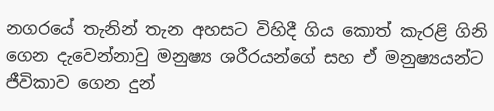නගරයේ තැනින් තැන අහසට විහිදී ගිය කොත් කැරළි ගිනි ගෙන දැවෙන්නාවු මනුෂ්‍ය ශරීරයන්ගේ සහ ඒ මනුෂ්‍යයන්ට ජීවිකාව ගෙන දුන්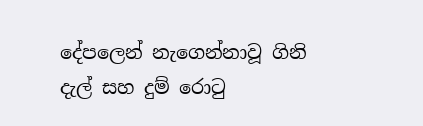දේපලෙන් නැගෙන්නාවූ ගිනි දැල් සහ දුම් රොටු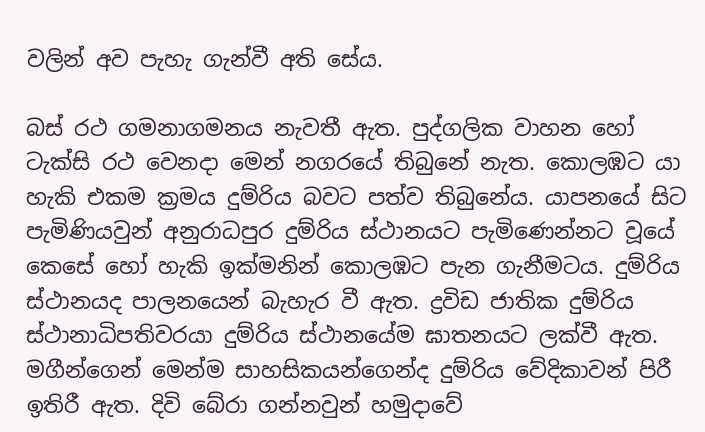වලින් අව පැහැ ගැන්වී අති සේය.

බස් රථ ගමනාගමනය නැවතී ඇත. පුද්ගලික වාහන හෝ ටැක්සි රථ වෙනදා මෙන් නගරයේ තිබුනේ නැත. කොලඹට යා හැකි එකම ක්‍රමය දුම්රිය බවට පත්ව තිබුනේය. යාපනයේ සිට පැමිණියවුන් අනුරාධපුර දුම්රිය ස්ථානයට පැමිණෙන්නට වූයේ කෙසේ හෝ හැකි ඉක්මනින් කොලඹට පැන ගැනීමටය. දුම්රිය ස්ථානයද පාලනයෙන් බැහැර වී ඇත. ද්‍රවිඩ ජාතික දුම්රිය ස්ථානාධිපතිවරයා දුම්රිය ස්ථානයේම ඝාතනයට ලක්වී ඇත. මගීන්ගෙන් මෙන්ම සාහසිකයන්ගෙන්ද දුම්රිය වේදිකාවන් පිරී ඉතිරී ඇත. දිවි බේරා ගන්නවුන් හමුදාවේ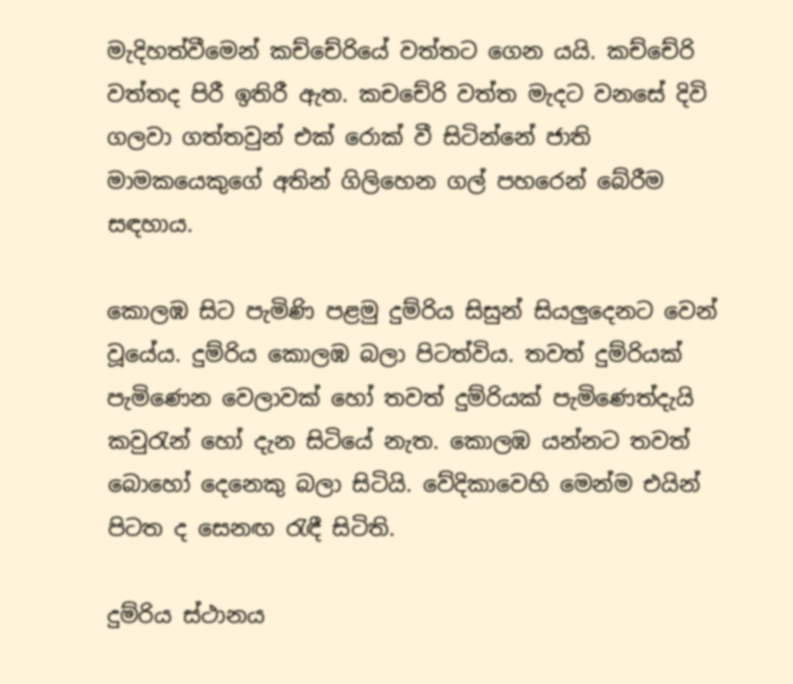මැදිහත්වීමෙන් කච්චේරියේ වත්තට ගෙන යයි. කච්චේරි වත්තද පිරී ඉතිරී ඇත. කචචේරි වත්ත මැදට වනසේ දිවි ගලවා ගත්තවුන් එක් රොක් වී සිටින්නේ ජාති මාමකයෙකුගේ අතින් ගිලිහෙන ගල් පහරෙන් බේරීම සඳහාය.

කොලඹ සිට පැමිණි පළමු දුම්රිය සිසුන් සියලුදෙනට වෙන් වූයේය. දුම්රිය කොලඹ බලා පිටත්විය. තවත් දුම්රියක් පැමිණෙන වෙලාවක් හෝ තවත් දුම්රියක් පැමිණෙත්දැයි කවුරැන් හෝ දැන සිටියේ නැත. කොලඹ යන්නට තවත් බොහෝ දෙනෙකු බලා සිටියි. වේදිකාවෙහි මෙන්ම එයින් පිටත ද සෙනඟ රැඳී සිටිති.

දුම්රිය ස්ථානය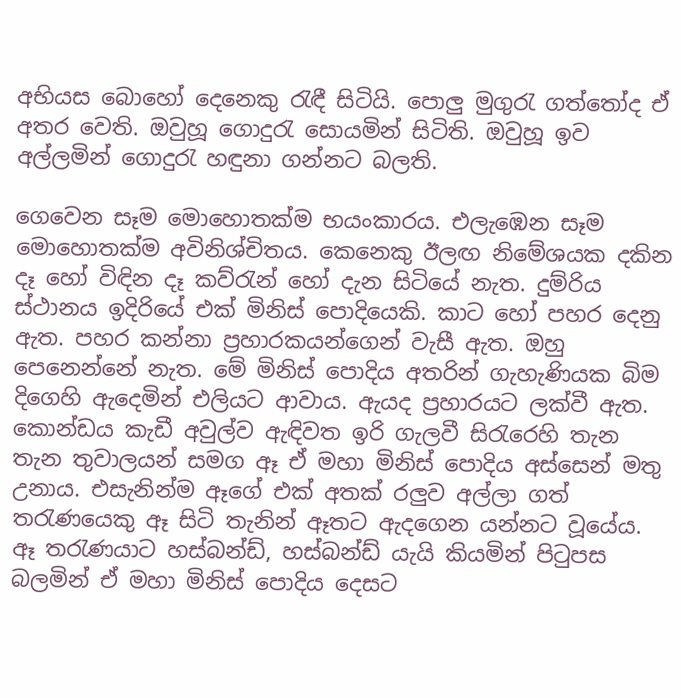අභියස බොහෝ දෙනෙකු රැඳී සිටියි. පොලු මුගුරැ ගත්තෝද ඒ අතර වෙති. ඔවුහූ ගොදුරැ සොයමින් සිටිති. ඔවුහූ ඉව අල්ලමින් ගොදුරැ හඳුනා ගන්නට බලති.

ගෙවෙන සෑම මොහොතක්ම භයංකාරය. එලැඹෙන සෑම මොහොතක්ම අවිනිශ්චිතය. කෙනෙකු ඊලඟ නිමේශයක දකින දෑ හෝ විඳින දෑ කව්රැන් හෝ දැන සිටියේ නැත. දුම්රිය ස්ථානය ඉදිරියේ එක් මිනිස් පොදියෙකි. කාට හෝ පහර දෙනු ඇත. පහර කන්නා ප්‍රහාරකයන්ගෙන් වැසී ඇත. ඔහු පෙනෙන්නේ නැත. මේ මිනිස් පොදිය අතරින් ගැහැණියක බිම දිගෙහි ඇදෙමින් එලියට ආවාය. ඇයද ප්‍රහාරයට ලක්වී ඇත. කොන්ඩය කැඩී අවුල්ව ඇඳිවත ඉරි ගැලවී සිරැරෙහි තැන තැන තුවාලයන් සමග ඈ ඒ මහා මිනිස් පොදිය අස්සෙන් මතු උනාය. එසැනින්ම ඈගේ එක් අතක් රලුව අල්ලා ගත් තරැණයෙකු ඈ සිටි තැනින් ඈතට ඇදගෙන යන්නට වූයේය. ඈ තරැණයාට හස්බන්ඩ්, හස්බන්ඩ් යැයි කියමින් පිටුපස බලමින් ඒ මහා මිනිස් පොදිය දෙසට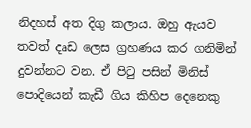නිදහස් අත දිගු කලාය. ඔහු ඇයව තවත් දෘඩ ලෙස ග්‍රහ‍ණය කර ගනිමින් දුවන්නට වන. ඒ පිටු පසින් මිනිස් පොදියෙන් කැඩී ගිය කිහිප දෙනෙකු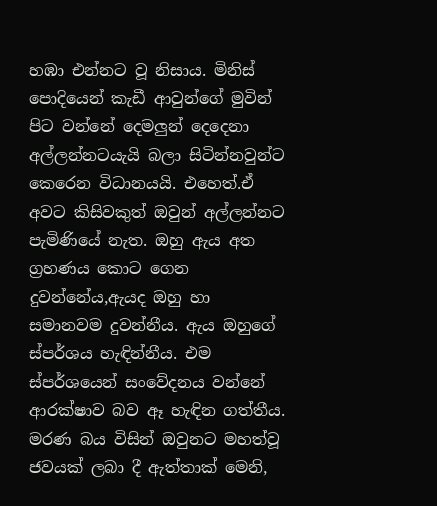හඹා එන්නට වූ නිසාය. මිනිස් පොදියෙන් කැඩී ආවුන්ගේ මුවින් පිට වන්නේ දෙමලුන් දෙදෙනා අල්ලන්නටයැයි බලා සිටින්නවුන්ට කෙරෙන විධානයයි. එහෙත්.ඒ අවට කිසිවකුත් ඔවුන් අල්ලන්නට පැමිණියේ නැත. ඔහු ඇය අත ග්‍රහණය කොට ගෙන දුවන්නේය,ඇයද ඔහු හා සමානවම දුවන්නීය. ඇය ඔහුගේ ස්පර්ශය හැඳින්නීය. එම ස්පර්ශයෙන් සංවේදනය වන්නේ ආරක්ෂාව බව ඈ හැඳින ගත්තීය. මරණ බය විසින් ඔවුනට මහත්වූ ජවයක් ලබා දී ඇත්තාක් මෙනි,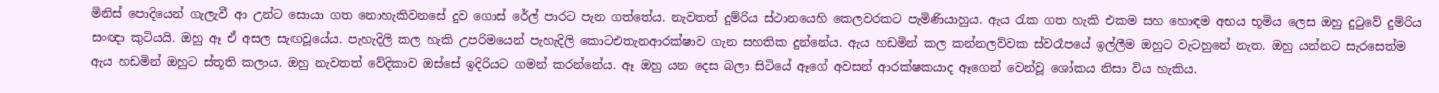මිනිස් පොදියෙන් ගැලැවී ආ උන්ට සොයා ගත නොහැකිවනසේ දුව ගොස් රේල් පාරට පැන ගත්තේය. නැවතත් දුම්රිය ස්ථානයෙහි කෙලවරකට පැමිණියාහුය. ඇය රැක ගත හැකි එකම සහ හොඳම අභය භූමිය ලෙස ඔහු දුටුවේ දුම්රිය සංඥා කුටියයි. ඔහු ඈ ඒ අසල සැඟවූයේය. පැහැදිලි කල හැකි උපරිමයෙන් පැහැදිලි කොටඑතැනආරක්ෂාව ගැන සහතික දුන්නේය. ඇය හඩමින් කල කන්නලව්වක ස්වරෑපයේ ඉල්ලීම ඔහුට වැටහුනේ නැත. ඔහු යන්නට සැරසෙත්ම ඇය හඩමින් ඔහුට ස්තූති කලාය. ඔහු නැවතත් වේදිකාව ඔස්සේ ඉදිරියට ගමන් කරන්නේය. ඈ ඔහු යන දෙස බලා සිටියේ ඈගේ අවසන් ආරක්ෂකයාද ඈගෙන් වෙන්වූ ශෝකය නිසා විය හැකිය.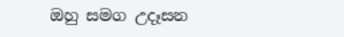ඔහු සමග උදෑසන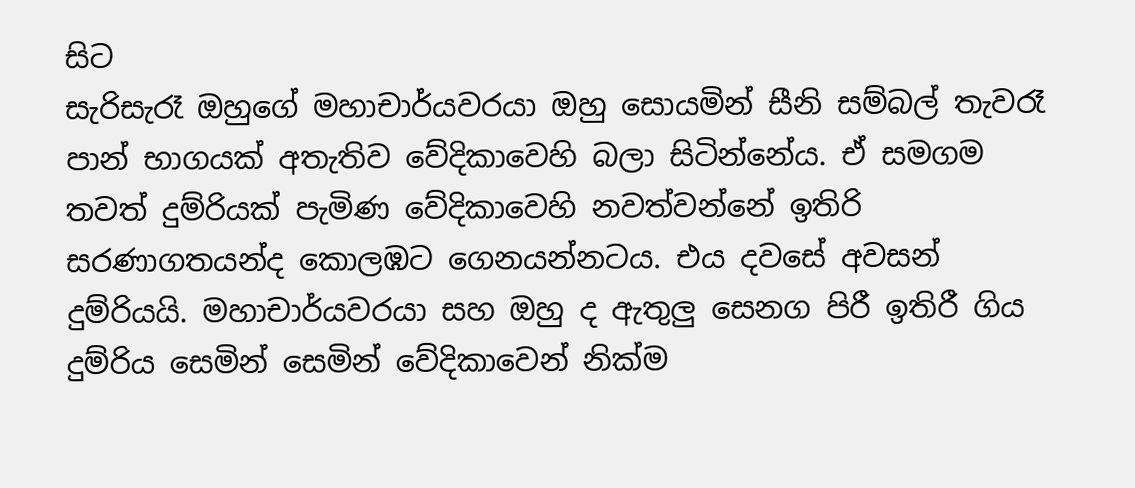සිට
සැරිසැරෑ ඔහුගේ මහාචාර්යවරයා ඔහු සොයමින් සීනි සම්බල් තැවරෑ පාන් භාගයක් අතැතිව වේදිකාවෙහි බලා සිටින්නේය. ඒ සමගම තවත් දුම්රියක් පැමිණ වේදිකාවෙහි නවත්වන්නේ ඉතිරි සරණාගතයන්ද කොලඹට ගෙනයන්නටය. එය දවසේ අවසන් දුම්රියයි. මහාචාර්යවරයා සහ ඔහු ද ඇතුලු සෙනග පිරී ඉතිරී ගිය දුම්රිය සෙමින් සෙමින් වේදිකාවෙන් නික්ම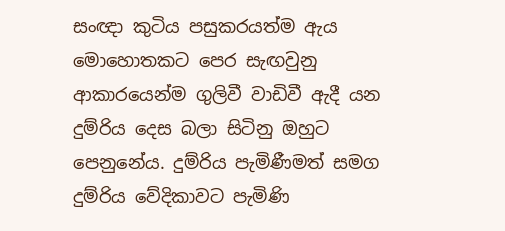සංඥා කුටිය පසුකරයත්ම ඇය මොහොතකට පෙර සැඟවුනු ආකාරයෙන්ම ගුලිවී වාඩිවී ඇදී යන දුම්රිය දෙස බලා සිටිනු ඔහුට පෙනුනේය. දුම්රිය පැමිණීමත් සමග දුම්රිය වේදිකාවට පැමිණි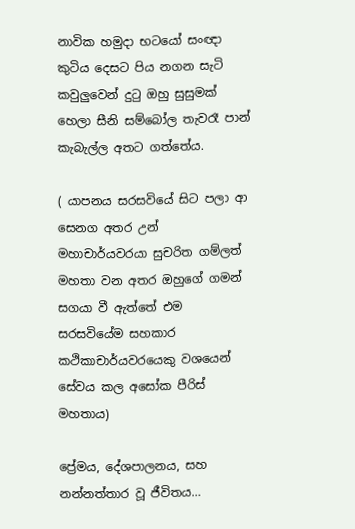නාවික හමුදා භටයෝ සංඥා කුටිය දෙසට පිය නගන සැටි කවුලුවෙන් දුටු ඔහු සුසුමක් හෙලා සීනි සම්බෝල තැවරෑ පාන් කැබැල්ල අතට ගත්තේය.

( යාපනය සරසවියේ සිට පලා ආ සෙනග අතර උන් මහාචාර්යවරයා සුචරිත ගම්ලත් මහතා වන අතර ඔහුගේ ගමන් සගයා වී ඇත්තේ එම සරසවියේම සහකාර කථිකාචාර්යවරයෙකු වශයෙන් සේවය කල අසෝක පීරිස් මහතාය)

ප්‍රේමය, දේශපාලනය, සහ නන්නත්තාර වූ ජීවිතය…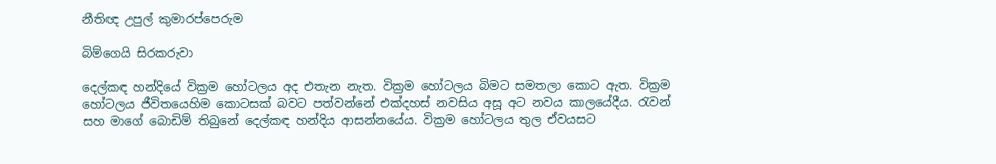නීතිඥ උපුල් කුමාරප්පෙරුම

බිම්ගෙයි සිරකරුවා

දෙල්කඳ හන්දියේ වික්‍රම හෝටලය අද එතැන නැත. වික්‍රම හෝටලය බිමට සමතලා කොට ඇත. වික්‍රම හෝටලය ජීවිතයෙහිම කොටසක් බවට පත්වන්නේ එක්දහස් නවසිය අසූ අට නවය කාලයේදීය. රැවන් සහ මාගේ බොඩිම් තිබුනේ දෙල්කඳ හන්දිය ආසන්නයේය. වික්‍රම හෝටලය තුල ඒවයසට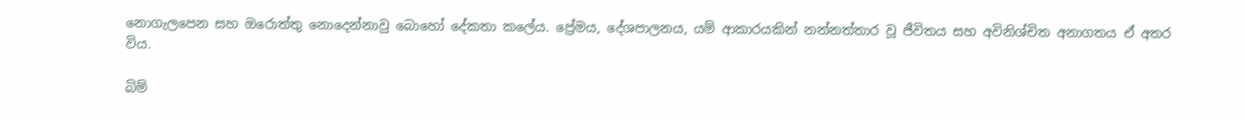නොගැලපෙන සහ ඔරොත්තු නොදෙන්නාවු බොහෝ දේකතා කලේය. ප්‍රේමය, දේශපාලනය, යම් ආකාරයකින් නන්නත්තාර වූ ජීවිතය සහ අවිනිශ්චිත අනාගතය ඒ අතර විය.

බිම්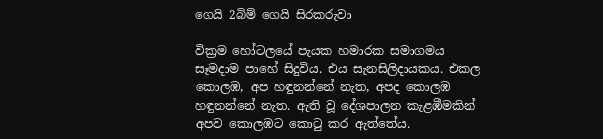ගෙයි 2බිම් ගෙයි සිරකරුවා

වික්‍රම හෝටලයේ පැයක හමාරක සමාගමය සෑමදාම පාහේ සිදුවිය. එය සැනසිලිදායකය. එකල කොලඹ, අප හඳුනන්නේ නැත, අපද කොලඹ හඳුනන්නේ නැත. ඇති වූ දේශපාලන කැළඹීමකින් අපව කොලඹට කොටු කර ඇත්තේය.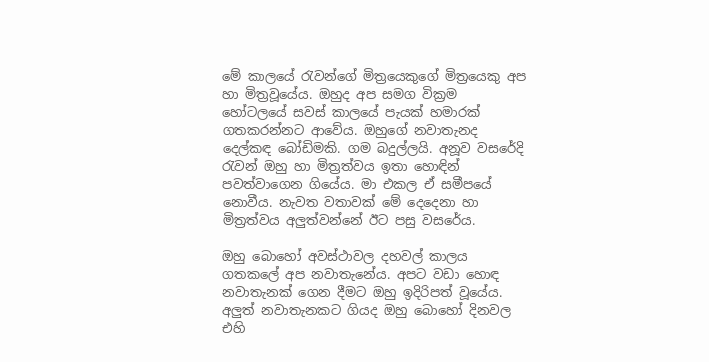මේ කාලයේ රැවන්ගේ මිත්‍රයෙකුගේ මිත්‍රයෙකු අප හා මිත්‍රවූයේය. ඔහුද අප සමග වික්‍රම හෝටලයේ සවස් කාලයේ පැයක් හමාරක් ගතකරන්නට ආවේය. ඔහුගේ නවාතැනද දෙල්කඳ බෝඩිමකි. ගම බදුල්ලයි. අනූව වසරේදි රැවන් ඔහු හා මිත්‍රත්වය ඉතා හොඳින් පවත්වාගෙන ගියේය. මා එකල ඒ සමීපයේ නොවීය. නැවත වතාවක් මේ දෙදෙනා හා මිත්‍රත්වය අලුත්වන්නේ ඊට පසු වසරේය.

ඔහු බොහෝ අවස්ථාවල දහවල් කාලය ගතකලේ අප නවාතැනේය. අපට වඩා හොඳ නවාතැනක් ගෙන දීමට ඔහු ඉදිරිපත් වූයේය. අලුත් නවාතැනකට ගියද ඔහු බොහෝ දිනවල එහි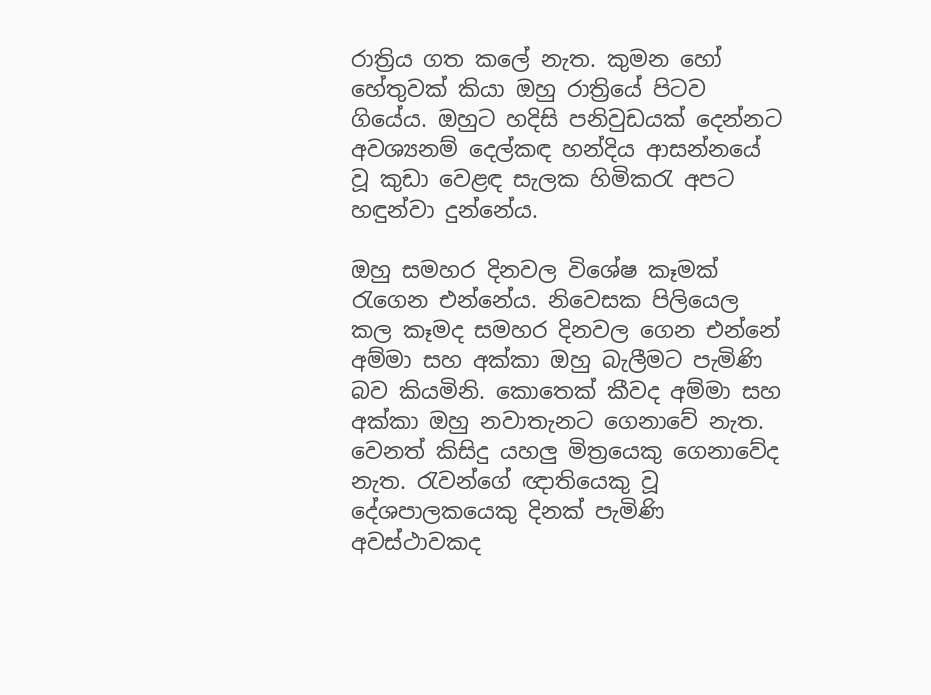රාත්‍රිය ගත කලේ නැත. කුමන හෝ හේතුවක් කියා ඔහු රාත්‍රියේ පිටව ගියේය. ඔහුට හදිසි පනිවුඩයක් දෙන්නට අවශ්‍යනම් දෙල්කඳ හන්දිය ආසන්නයේ වූ කුඩා වෙළඳ සැලක හිමිකරැ අපට හඳුන්වා දුන්නේය.

ඔහු සමහර දිනවල විශේෂ කෑමක් රැගෙන එන්නේය. නිවෙසක පිලියෙල කල කෑමද සමහර දිනවල ගෙන එන්නේ අම්මා සහ අක්කා ඔහු බැලීමට පැමිණි බව කියමිනි. කොතෙක් කීවද අම්මා සහ අක්කා ඔහු නවාතැනට ගෙනාවේ නැත. වෙනත් කිසිදු යහලු මිත්‍රයෙකු ගෙනාවේද නැත. රැවන්ගේ ඥාතියෙකු වූ දේශපාලකයෙකු දිනක් පැමිණි අවස්ථාවකද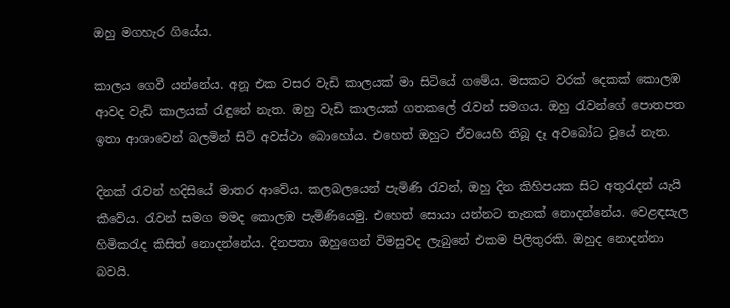ඔහු මගහැර ගියේය.

කාලය ගෙවී යන්නේය. අනූ එක වසර වැඩි කාලයක් මා සිටියේ ගමේය. මසකට වරක් දෙකක් කොලඹ ආවද වැඩි කාලයක් රැඳුනේ නැත. ඔහු වැඩි කාලයක් ගතකලේ රැවන් සමගය. ඔහු රැවන්ගේ පොතපත ඉතා ආශාවෙන් බලමින් සිටි අවස්ථා බොහෝය. එහෙත් ඔහුට ඒවයෙහි තිබූ දෑ අවබෝධ වූයේ නැත.

දිනක් රැවන් හදිසියේ මාතර ආවේය. කලබලයෙන් පැමිණි රැවන්, ඔහු දින කිහිපයක සිට අතුරැදන් යැයි කීවේය. රැවන් සමග මමද කොලඹ පැමිණියෙමු. එහෙත් සොයා යන්නට තැනක් නොදන්නේය. වෙළඳසැල හිමිකරැද කිසිත් නොදන්නේය. දිනපතා ඔහුගෙන් විමසුවද ලැබුනේ එකම පිලිතුරකි. ඔහුද නොදන්නා බවයි.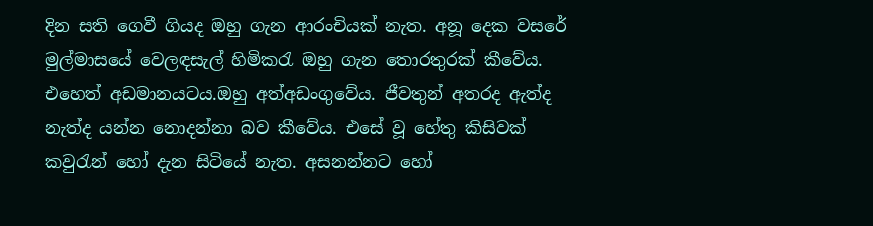දින සති ගෙවී ගියද ඔහු ගැන ආරංචියක් නැත. අනූ දෙක වසරේ මුල්මාසයේ වෙලඳසැල් හිමිකරැ ඔහු ගැන තොරතුරක් කීවේය. එහෙත් අඩමානයටය.ඔහු අත්අඩංගුවේය. ජීවතුන් අතරද ඇත්ද නැත්ද යන්න නොදන්නා බව කීවේය. එසේ වූ හේතු කිසිවක් කවුරැන් හෝ දැන සිටියේ නැත. අසනන්නට හෝ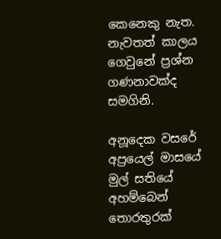කෙනෙකු නැත. නැවතත් කාලය ගෙවුනේ ප්‍රශ්න ගණනාවක්ද සමගිනි.

අනූදෙක වසරේ අප්‍රයෙල් මාසයේ මුල් සතියේ අහම්බෙන් තොරතුරක්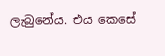ලැබුනේය. එය කෙසේ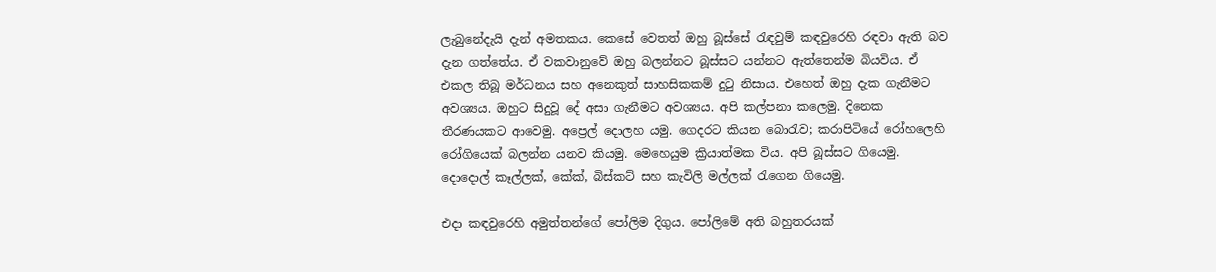ලැබුනේදැයි දැන් අමතකය. කෙසේ වෙතත් ඔහු බූස්සේ රැඳවුම් කඳවුරෙහි රඳවා ඇති බව දැන ගත්තේය. ඒ වකවානුවේ ඔහු බලන්නට බූස්සට යන්නට ඇත්තෙන්ම බියවිය. ඒ එකල තිබූ මර්ධනය සහ අනෙකුත් සාහසිකකම් දුටු නිසාය. එහෙත් ඔහු දැක ගැනීමට අවශ්‍යය. ඔහුට සිදුවූ දේ අසා ගැනීමට අවශ්‍යය. අපි කල්පනා කලෙමු. දිනෙක තීරණයකට ආවෙමු. අප්‍රෙල් දොලහ යමු. ගෙදරට කියන බොරැව; කරාපිටියේ රෝහලෙහි රෝගියෙක් බලන්න යනව කියමු. මෙහෙයුම ක්‍රියාත්මක විය. අපි බූස්සට ගියෙමු. දොදොල් කෑල්ලක්, කේක්, බිස්කට් සහ කැවිලි මල්ලක් රැගෙන ගියෙමු.

එදා කඳවුරෙහි අමුත්තන්ගේ පෝලිම දිගුය. පෝලිමේ අති බහුතරයක්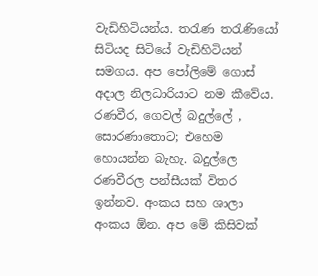වැඩිහිටියන්ය. තරැණ තරැණියෝ සිටියද සිටියේ වැඩිහිටියන් සමගය. අප පෝලිමේ ගොස් අදාල නිලධාරියාට නම කීවේය. රණවීර, ගෙවල් බදුල්ලේ , සොරණාතොට; එහෙම හොයන්න බැහැ. බදුල්ලෙ රණවීරල පන්සීයක් විතර ඉන්නව. අංකය සහ ශාලා අංකය ඕන. අප මේ කිසිවක්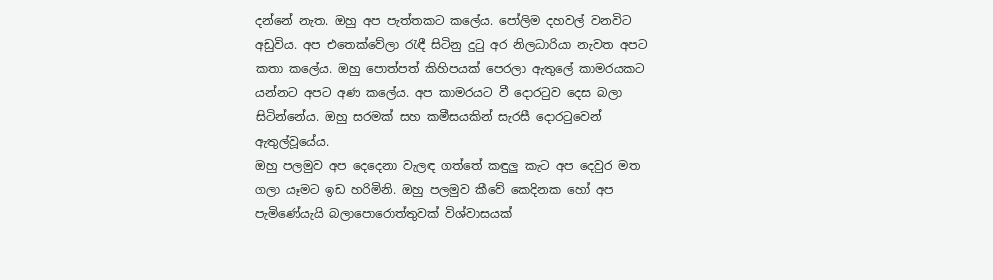දන්නේ නැත. ඔහු අප පැත්තකට කලේය. පෝලිම දහවල් වනවිට අඩුවිය. අප එතෙක්වේලා රැඳී සිටිනු දුටු අර නිලධාරියා නැවත අපට කතා කලේය. ඔහු පොත්පත් කිහිපයක් පෙරලා ඇතුලේ කාමරයකට යන්නට අපට අණ කලේය. අප කාමරයට වී දොරටුව දෙස බලා සිටින්නේය. ඔහු සරමක් සහ කමීසයකින් සැරසී දොරටුවෙන් ඇතුල්වූයේය.
ඔහු පලමුව අප දෙදෙනා වැලඳ ගත්තේ කඳුලු කැට අප දෙවුර මත ගලා යෑමට ඉඩ හරිමිනි. ඔහු පලමුව කීවේ කෙදිනක හෝ අප පැමිණේයැයි බලාපොරොත්තුවක් විශ්වාසයක්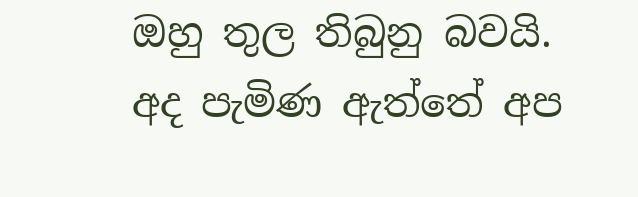ඔහු තුල තිබුනු බවයි. අද පැමිණ ඇත්තේ අප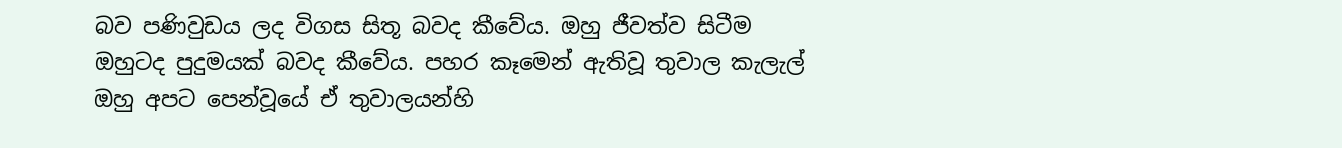බව පණිවුඩය ලද විගස සිතූ බවද කීවේය. ඔහු ජීවත්ව සිටීම ඔහුටද පුදුමයක් බවද කීවේය. පහර කෑමෙන් ඇතිවූ තුවාල කැලැල් ඔහු අපට පෙන්වූයේ ඒ තුවාලයන්හි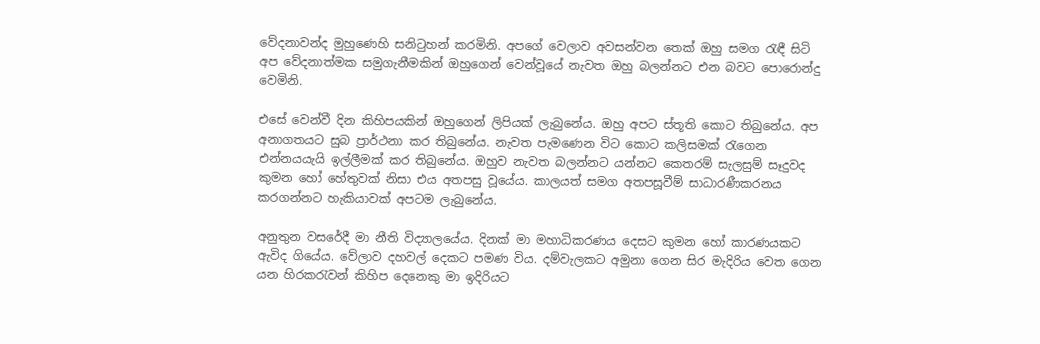වේදනාවන්ද මුහුණෙහි සනිටුහන් කරමිනි. අපගේ වෙලාව අවසන්වන තෙක් ඔහු සමග රැඳී සිටි අප වේදනාත්මක සමුගැනීමකින් ඔහුගෙන් වෙන්වූයේ නැවත ඔහු බලන්නට එන බවට පොරොන්දු වෙමිනි.

එසේ වෙන්වී දින කිහිපයකින් ඔහුගෙන් ලිපියක් ලැබුනේය. ඔහු අපට ස්තූති කොට තිබුනේය. අප අනාගතයට සුබ ප්‍රාර්ථනා කර තිබුනේය. නැවත පැමණෙන විට කොට කලිසමක් රැගෙන එන්නයයැයි ඉල්ලීමක් කර තිබුනේය. ඔහුව නැවත බලන්නට යන්නට කෙතරම් සැලසුම් සෑදුවද කුමන හෝ හේතුවක් නිසා එය අතපසු වූයේය. කාලයත් සමග අතපසූවීම් සාධාරණීකරනය කරගන්නට හැකියාවක් අපටම ලැබුනේය.

අනුතුන වසරේදී මා නීති විද්‍යාලයේය. දිනක් මා මහාධිකරණය දෙසට කුමන හෝ කාරණයකට ඇවිද ගියේය. වේලාව දහවල් දෙකට පමණ විය. දම්වැලකට අමුනා ගෙන සිර මැදිරිය වෙත ගෙන යන හිරකරැවන් කිහිප දෙනෙකු මා ඉදිරියට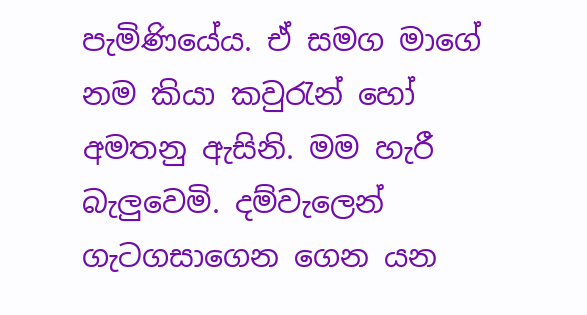පැමිණියේය. ඒ සමග මාගේ නම කියා කවුරැන් හෝ අමතනු ඇසිනි. මම හැරී බැලුවෙමි. දම්වැලෙන් ගැටගසාගෙන ගෙන යන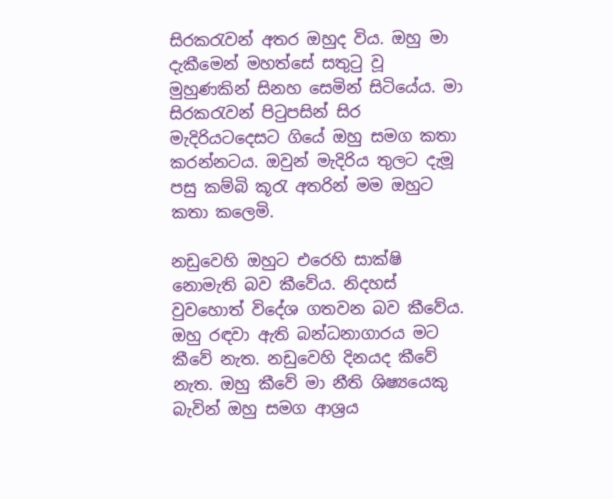සිරකරැවන් අතර ඔහුද විය. ඔහු මා දැකීමෙන් මහත්සේ සතුටු වූ මුහුණකින් සිනහ සෙමින් සිටියේය. මා සිරකරැවන් පිටුපසින් සිර මැදිරියටදෙසට ගියේ ඔහු සමග කතා කරන්නටය. ඔවුන් මැදිරිය තුලට දැමූ පසු කම්බි කූරැ අතරින් මම ඔහුට කතා කලෙමි.

නඩුවෙහි ඔහුට එරෙහි සාක්ෂි නොමැති බව කීවේය. නිදහස් වුවහොත් විදේශ ගතවන බව කීවේය. ඔහු රඳවා ඇති බන්ධනාගාරය මට කීවේ නැත. නඩුවෙහි දිනයද කීවේ නැත. ඔහු කීවේ මා නීති ශිෂ්‍යයෙකු බැවින් ඔහු සමග ආශ්‍රය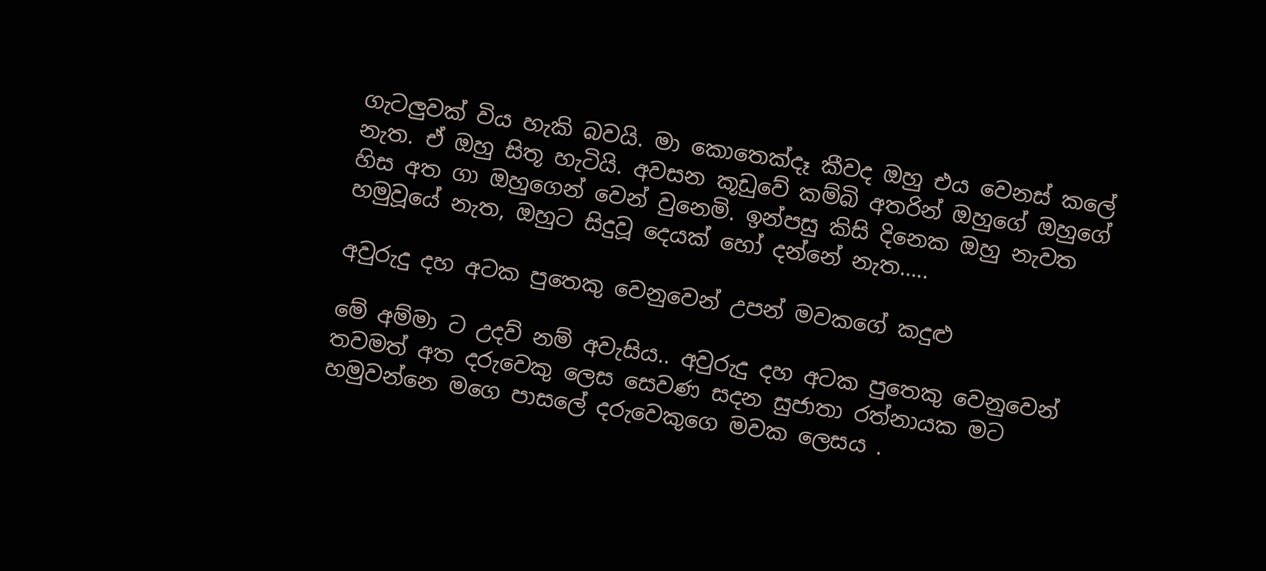ගැටලුවක් විය හැකි බවයි. මා කොතෙක්දෑ කීවද ඔහු එය වෙනස් කලේ නැත. ඒ ඔහු සිතූ හැටියි. අවසන කූඩුවේ කම්බි අතරින් ඔහුගේ ඔහුගේ හිස අත ගා ඔහුගෙන් වෙන් වුනෙමි. ඉන්පසු කිසි දිනෙක ඔහු නැවත හමුවූයේ නැත, ඔහුට සිදුවූ දෙයක් හෝ දන්නේ නැත…..

අවුරුදු දහ අටක පුතෙකු වෙනුවෙන් උපන් මවකගේ කදුළු

මේ අම්මා ට උදව් නම් අවැසිය.. අවුරුදු දහ අටක පුතෙකු වෙනුවෙන් තවමත් අත දරුවෙකු ලෙස සෙවණ සදන සුජාතා රත්නායක මට හමුවන්නෙ මගෙ පාසලේ දරුවෙකුගෙ මවක ලෙසය .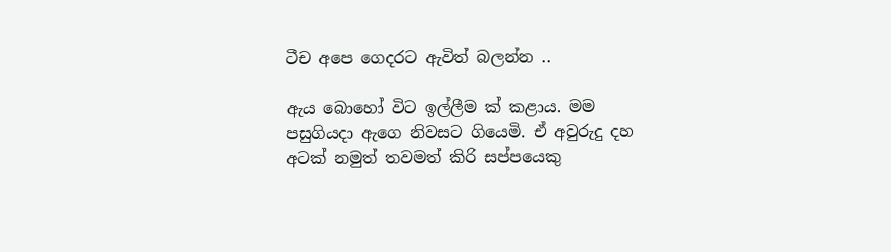ටීච අපෙ ගෙදරට ඇවිත් බලන්න ..

ඇය බොහෝ විට ඉල්ලීම ක් කළාය. මම පසුගියදා ඇගෙ නිවසට ගියෙමි. ඒ අවුරුදු දහ අටක් නමුත් තවමත් කිරි සප්පයෙකු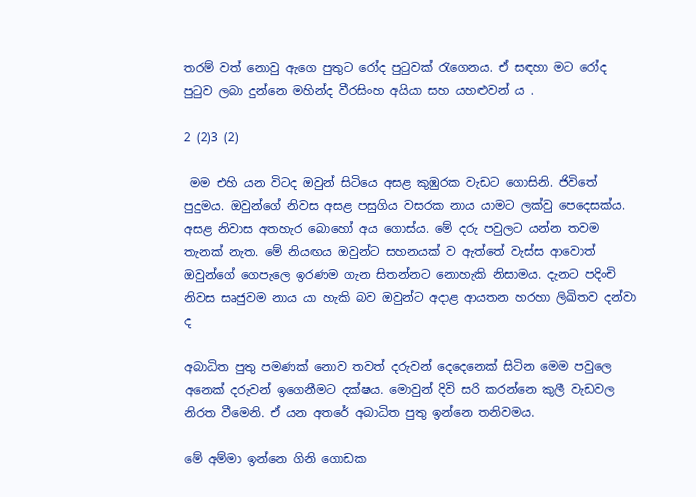තරම් වත් නොවු ඇගෙ පුතුට රෝද පුටුවක් රැගෙනය. ඒ සඳහා මට රෝද පුටුව ලබා දුන්නෙ මහින්ද වීරසිංහ අයියා සහ යහළුවන් ය .

2 (2)3 (2)

 මම එහි යන විටද ඔවුන් සිටියෙ අසළ කුඹුරක වැඩට ගොසිනි. ජිවිතේ පුදුමය. ඔවුන්ගේ නිවස අසළ පසුගිය වසරක නාය යාමට ලක්වු පෙදෙසක්ය. අසළ නිවාස අතහැර බොහෝ අය ගොස්ය. මේ දරු පවුලට යන්න තවම තැනක් නැත. මේ නියඟය ඔවුන්ට සහනයක් ව ඇත්තේ වැස්ස ආවොත් ඔවුන්ගේ ගෙපැලෙ ඉරණම ගැන සිතන්නට නොහැකි නිසාමය. දැනට පදිංචි නිවස සෘජුවම නාය යා හැකි බව ඔවුන්ට අදාළ ආයතන හරහා ලිඛිතව දන්වා ද

අබාධිත පුතු පමණක් නොව තවත් දරුවන් දෙදෙනෙක් සිටින මෙම පවුලෙ අනෙක් දරුවන් ඉගෙනීමට දක්ෂය. මොවුන් දිවි සරි කරන්නෙ කුලී වැඩවල නිරත වීමෙනි. ඒ යන අතරේ අබාධිත පුතු ඉන්නෙ තනිවමය.

මේ අම්මා ඉන්නෙ ගිනි ගොඩක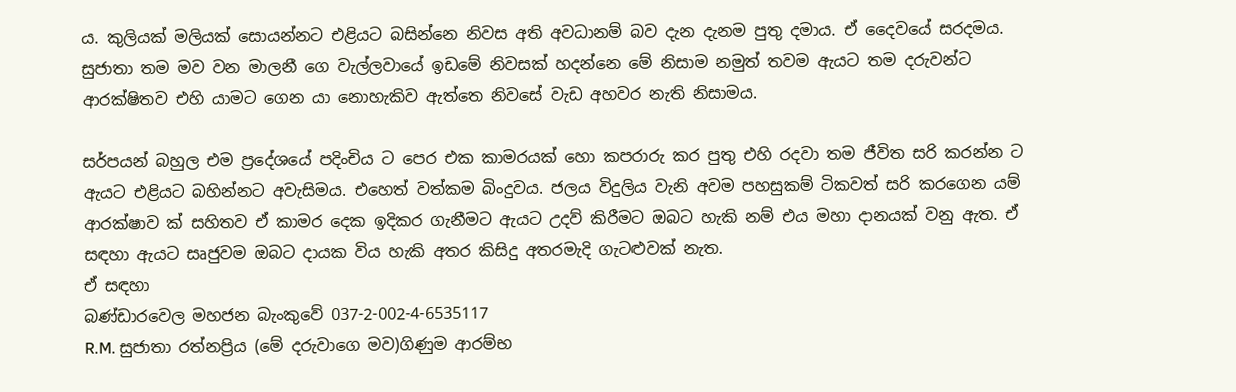ය. කුලියක් මලියක් සොයන්නට එළියට බසින්නෙ නිවස අති අවධානම් බව දැන දැනම පුතු දමාය. ඒ දෛවයේ සරදමය. සුජාතා තම මව වන මාලනී ගෙ වැල්ලවායේ ඉඩමේ නිවසක් හදන්නෙ මේ නිසාම නමුත් තවම ඇයට තම දරුවන්ට ආරක්ෂිතව එහි යාමට ගෙන යා නොහැකිව ඇත්තෙ නිවසේ වැඩ අහවර නැති නිසාමය.

සර්පයන් බහුල එම ප්‍රදේශයේ පදිංචිය ට පෙර එක කාමරයක් හො කපරාරු කර පුතු එහි රදවා තම ජීවිත සරි කරන්න ට ඇයට එළියට බහින්නට අවැසිමය. එහෙත් වත්කම බිංදුවය. ජලය විදුලිය වැනි අවම පහසුකම් ටිකවත් සරි කරගෙන යම් ආරක්ෂාව ක් සහිතව ඒ කාමර දෙක ඉදිකර ගැනීමට ඇයට උදව් කිරීමට ඔබට හැකි නම් එය මහා දානයක් වනු ඇත. ඒ සඳහා ඇයට සෘජුවම ඔබට දායක විය හැකි අතර කිසිදු අතරමැදි ගැටළුවක් නැත.
ඒ සඳහා
බණ්ඩාරවෙල මහජන බැංකුවේ 037-2-002-4-6535117
R.M. සුජාතා රත්නප්‍රිය (මේ දරුවාගෙ මව)ගිණුම ආරම්භ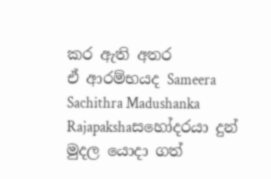කර ඇති අතර
ඒ ආරම්භයද Sameera Sachithra Madushanka Rajapakshaසහෝදරයා දුන් මුදල යොදා ගත්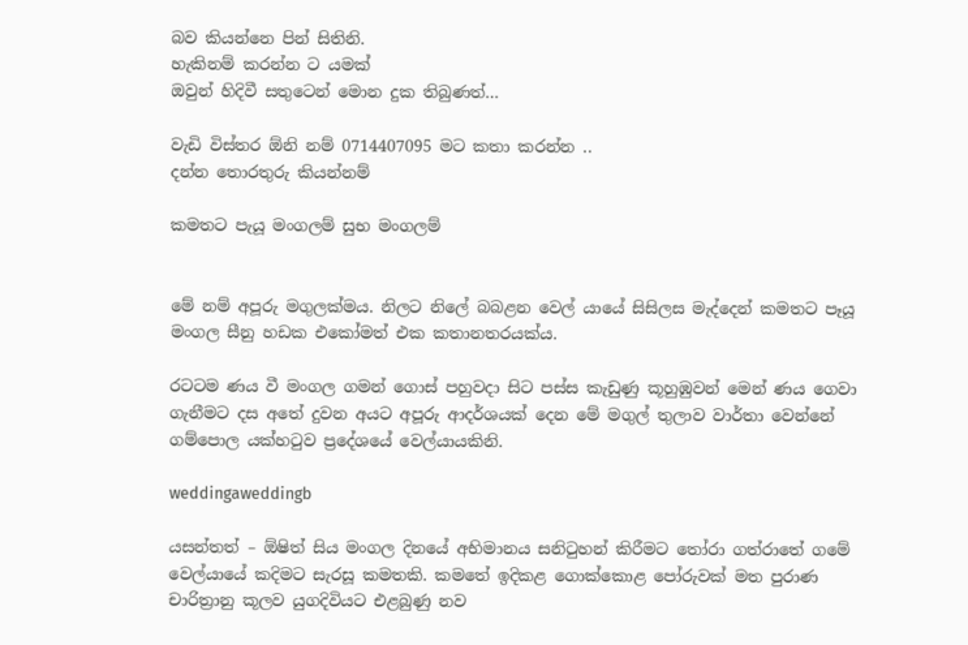බව කියන්නෙ පින් සිතිනි.
හැකිනම් කරන්න ට යමක්
ඔවුන් හිදිවී සතුටෙන් මොන දුක තිබුණත්…

වැඩි විස්තර ඕනි නම් 0714407095 මට කතා කරන්න ..
දන්න තොරතුරු කියන්නම්

කමතට පැයූ මංගලම් සුභ මංගලම්


මේ නම් අපූරු මගුලක්මය. නිලට නිලේ බබළන වෙල් යායේ සිසිලස මැද්දෙන් කමතට පෑයූ මංගල සීනු හඩක එකෝමත් එක කතානතරයක්ය.

රටටම ණය වී මංගල ගමන් ගොස් පහුවදා සිට පස්ස කැඩුණු කූහුඹුවන් මෙන් ණය ගෙවා ගැනීමට දස අතේ දුවන අයට අපූරු ආදර්ශයක් දෙන මේ මගුල් තුලාව වාර්තා වෙන්නේ  ගම්පොල යක්හටුව ප්‍රදේශයේ වෙල්යායකිනි.

weddingaweddingb

යසන්තත් – ඕෂිත් සිය මංගල දිනයේ අභිමානය සනිටුහන් කිරීමට තෝරා ගත්රාතේ ගමේ වෙල්යායේ කදිමට සැරසූ කමතකි. කමතේ ඉදිකළ ගොක්කොළ පෝරුවක් මත පුරාණ චාරිත්‍රානු කූලව යුගදිවියට එළබුණු නව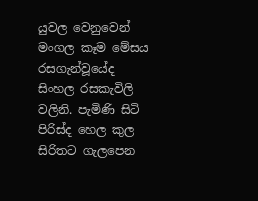යුවල වෙනුවෙන් මංගල කෑම මේසය රසගැන්වූයේද සිංහල රසකැවිලි වලිනි. පැමිණි සිටි පිරිස්ද හෙල කුල සිරිතට ගැලපෙන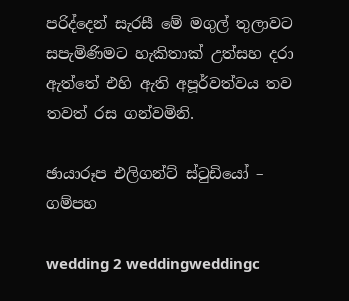පරිද්දෙන් සැරසී මේ මගුල් තුලාවට සපැමිණිමට හැකිතාක් උත්සහ දරා ඇත්තේ එහි ඇති අපූර්වත්වය තව තවත් රස ගන්වමිනි.

ඡායාරූප එලිගන්ට් ස්ටුඩියෝ – ගම්පහ

wedding 2 weddingweddingc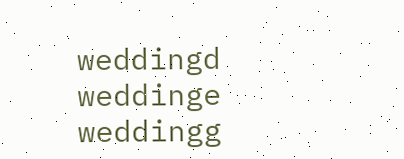weddingd weddinge weddingg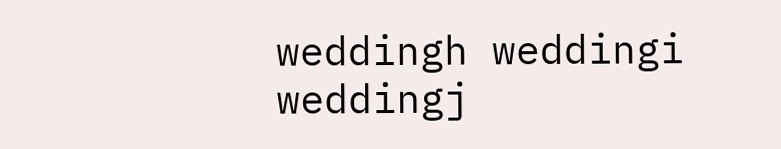weddingh weddingi weddingj